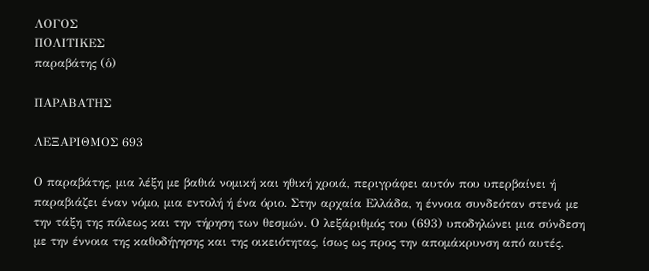ΛΟΓΟΣ
ΠΟΛΙΤΙΚΕΣ
παραβάτης (ὁ)

ΠΑΡΑΒΑΤΗΣ

ΛΕΞΑΡΙΘΜΟΣ 693

Ο παραβάτης, μια λέξη με βαθιά νομική και ηθική χροιά, περιγράφει αυτόν που υπερβαίνει ή παραβιάζει έναν νόμο, μια εντολή ή ένα όριο. Στην αρχαία Ελλάδα, η έννοια συνδεόταν στενά με την τάξη της πόλεως και την τήρηση των θεσμών. Ο λεξάριθμός του (693) υποδηλώνει μια σύνδεση με την έννοια της καθοδήγησης και της οικειότητας, ίσως ως προς την απομάκρυνση από αυτές.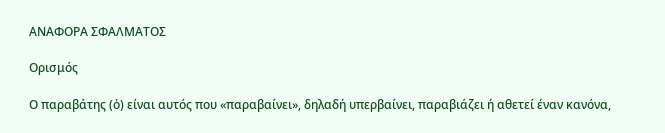ΑΝΑΦΟΡΑ ΣΦΑΛΜΑΤΟΣ

Ορισμός

Ο παραβάτης (ὁ) είναι αυτός που «παραβαίνει», δηλαδή υπερβαίνει, παραβιάζει ή αθετεί έναν κανόνα,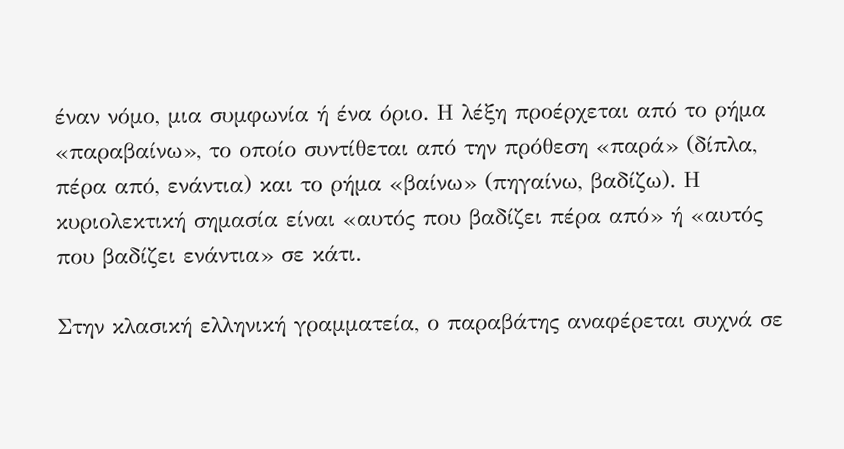έναν νόμο, μια συμφωνία ή ένα όριο. Η λέξη προέρχεται από το ρήμα «παραβαίνω», το οποίο συντίθεται από την πρόθεση «παρά» (δίπλα, πέρα από, ενάντια) και το ρήμα «βαίνω» (πηγαίνω, βαδίζω). Η κυριολεκτική σημασία είναι «αυτός που βαδίζει πέρα από» ή «αυτός που βαδίζει ενάντια» σε κάτι.

Στην κλασική ελληνική γραμματεία, ο παραβάτης αναφέρεται συχνά σε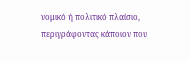νομικό ή πολιτικό πλαίσιο, περιγράφοντας κάποιον που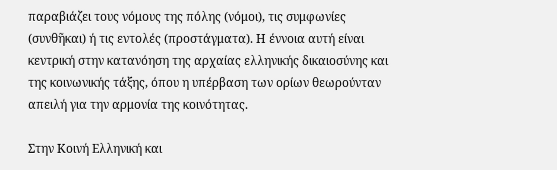παραβιάζει τους νόμους της πόλης (νόμοι), τις συμφωνίες (συνθῆκαι) ή τις εντολές (προστάγματα). Η έννοια αυτή είναι κεντρική στην κατανόηση της αρχαίας ελληνικής δικαιοσύνης και της κοινωνικής τάξης, όπου η υπέρβαση των ορίων θεωρούνταν απειλή για την αρμονία της κοινότητας.

Στην Κοινή Ελληνική και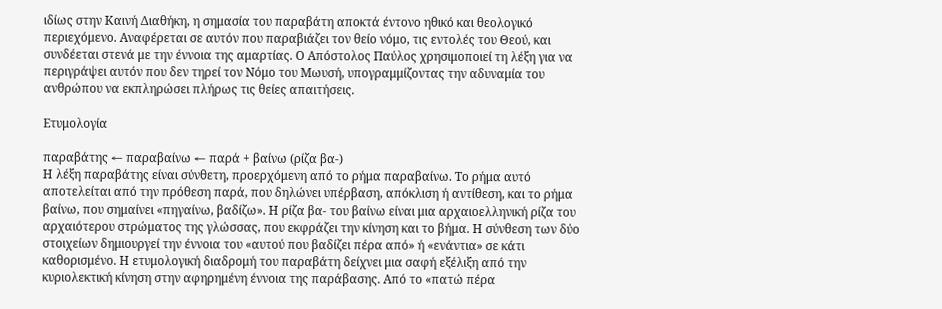ιδίως στην Καινή Διαθήκη, η σημασία του παραβάτη αποκτά έντονο ηθικό και θεολογικό περιεχόμενο. Αναφέρεται σε αυτόν που παραβιάζει τον θείο νόμο, τις εντολές του Θεού, και συνδέεται στενά με την έννοια της αμαρτίας. Ο Απόστολος Παύλος χρησιμοποιεί τη λέξη για να περιγράψει αυτόν που δεν τηρεί τον Νόμο του Μωυσή, υπογραμμίζοντας την αδυναμία του ανθρώπου να εκπληρώσει πλήρως τις θείες απαιτήσεις.

Ετυμολογία

παραβάτης ← παραβαίνω ← παρά + βαίνω (ρίζα βα-)
Η λέξη παραβάτης είναι σύνθετη, προερχόμενη από το ρήμα παραβαίνω. Το ρήμα αυτό αποτελείται από την πρόθεση παρά, που δηλώνει υπέρβαση, απόκλιση ή αντίθεση, και το ρήμα βαίνω, που σημαίνει «πηγαίνω, βαδίζω». Η ρίζα βα- του βαίνω είναι μια αρχαιοελληνική ρίζα του αρχαιότερου στρώματος της γλώσσας, που εκφράζει την κίνηση και το βήμα. Η σύνθεση των δύο στοιχείων δημιουργεί την έννοια του «αυτού που βαδίζει πέρα από» ή «ενάντια» σε κάτι καθορισμένο. Η ετυμολογική διαδρομή του παραβάτη δείχνει μια σαφή εξέλιξη από την κυριολεκτική κίνηση στην αφηρημένη έννοια της παράβασης. Από το «πατώ πέρα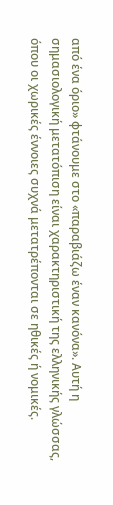από ένα όριο» φτάνουμε στο «παραβιάζω έναν κανόνα». Αυτή η σημασιολογική μετατόπιση είναι χαρακτηριστική της ελληνικής γλώσσας, όπου οι χωρικές έννοιες συχνά μετατρέπονται σε ηθικές ή νομικές.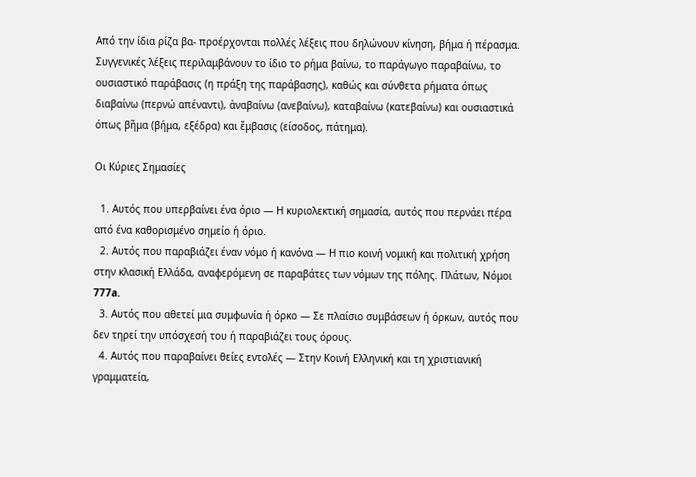Από την ίδια ρίζα βα- προέρχονται πολλές λέξεις που δηλώνουν κίνηση, βήμα ή πέρασμα. Συγγενικές λέξεις περιλαμβάνουν το ίδιο το ρήμα βαίνω, το παράγωγο παραβαίνω, το ουσιαστικό παράβασις (η πράξη της παράβασης), καθώς και σύνθετα ρήματα όπως διαβαίνω (περνώ απέναντι), ἀναβαίνω (ανεβαίνω), καταβαίνω (κατεβαίνω) και ουσιαστικά όπως βῆμα (βήμα, εξέδρα) και ἔμβασις (είσοδος, πάτημα).

Οι Κύριες Σημασίες

  1. Αυτός που υπερβαίνει ένα όριο — Η κυριολεκτική σημασία, αυτός που περνάει πέρα από ένα καθορισμένο σημείο ή όριο.
  2. Αυτός που παραβιάζει έναν νόμο ή κανόνα — Η πιο κοινή νομική και πολιτική χρήση στην κλασική Ελλάδα, αναφερόμενη σε παραβάτες των νόμων της πόλης. Πλάτων, Νόμοι 777a.
  3. Αυτός που αθετεί μια συμφωνία ή όρκο — Σε πλαίσιο συμβάσεων ή όρκων, αυτός που δεν τηρεί την υπόσχεσή του ή παραβιάζει τους όρους.
  4. Αυτός που παραβαίνει θείες εντολές — Στην Κοινή Ελληνική και τη χριστιανική γραμματεία,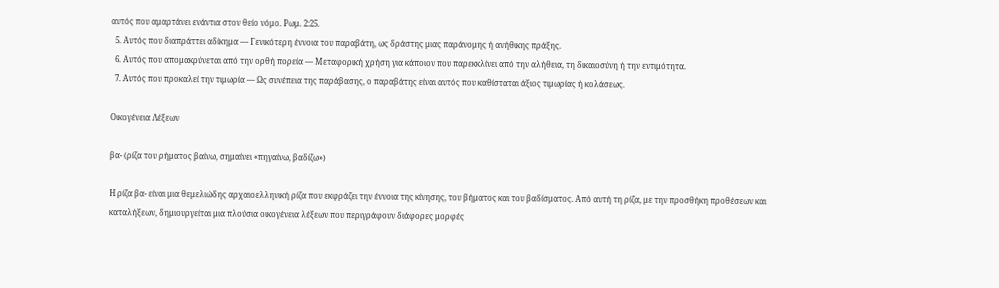αυτός που αμαρτάνει ενάντια στον θείο νόμο. Ρωμ. 2:25.
  5. Αυτός που διαπράττει αδίκημα — Γενικότερη έννοια του παραβάτη, ως δράστης μιας παράνομης ή ανήθικης πράξης.
  6. Αυτός που απομακρύνεται από την ορθή πορεία — Μεταφορική χρήση για κάποιον που παρεκκλίνει από την αλήθεια, τη δικαιοσύνη ή την εντιμότητα.
  7. Αυτός που προκαλεί την τιμωρία — Ως συνέπεια της παράβασης, ο παραβάτης είναι αυτός που καθίσταται άξιος τιμωρίας ή κολάσεως.

Οικογένεια Λέξεων

βα- (ρίζα του ρήματος βαίνω, σημαίνει «πηγαίνω, βαδίζω»)

Η ρίζα βα- είναι μια θεμελιώδης αρχαιοελληνική ρίζα που εκφράζει την έννοια της κίνησης, του βήματος και του βαδίσματος. Από αυτή τη ρίζα, με την προσθήκη προθέσεων και καταλήξεων, δημιουργείται μια πλούσια οικογένεια λέξεων που περιγράφουν διάφορες μορφές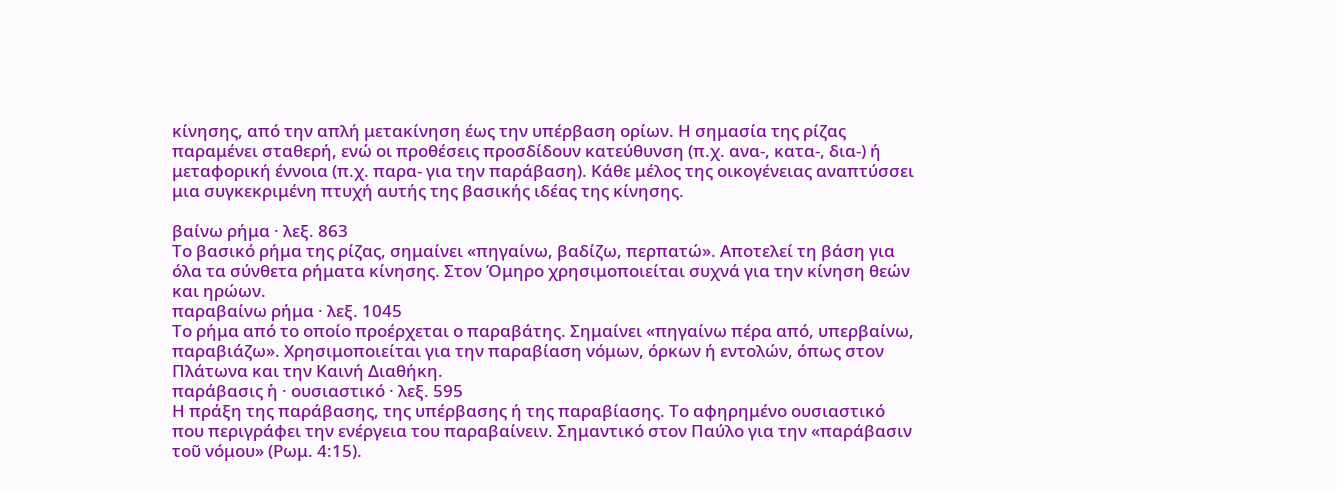κίνησης, από την απλή μετακίνηση έως την υπέρβαση ορίων. Η σημασία της ρίζας παραμένει σταθερή, ενώ οι προθέσεις προσδίδουν κατεύθυνση (π.χ. ανα-, κατα-, δια-) ή μεταφορική έννοια (π.χ. παρα- για την παράβαση). Κάθε μέλος της οικογένειας αναπτύσσει μια συγκεκριμένη πτυχή αυτής της βασικής ιδέας της κίνησης.

βαίνω ρήμα · λεξ. 863
Το βασικό ρήμα της ρίζας, σημαίνει «πηγαίνω, βαδίζω, περπατώ». Αποτελεί τη βάση για όλα τα σύνθετα ρήματα κίνησης. Στον Όμηρο χρησιμοποιείται συχνά για την κίνηση θεών και ηρώων.
παραβαίνω ρήμα · λεξ. 1045
Το ρήμα από το οποίο προέρχεται ο παραβάτης. Σημαίνει «πηγαίνω πέρα από, υπερβαίνω, παραβιάζω». Χρησιμοποιείται για την παραβίαση νόμων, όρκων ή εντολών, όπως στον Πλάτωνα και την Καινή Διαθήκη.
παράβασις ἡ · ουσιαστικό · λεξ. 595
Η πράξη της παράβασης, της υπέρβασης ή της παραβίασης. Το αφηρημένο ουσιαστικό που περιγράφει την ενέργεια του παραβαίνειν. Σημαντικό στον Παύλο για την «παράβασιν τοῦ νόμου» (Ρωμ. 4:15).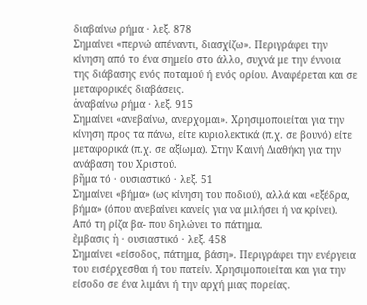διαβαίνω ρήμα · λεξ. 878
Σημαίνει «περνώ απέναντι, διασχίζω». Περιγράφει την κίνηση από το ένα σημείο στο άλλο, συχνά με την έννοια της διάβασης ενός ποταμού ή ενός ορίου. Αναφέρεται και σε μεταφορικές διαβάσεις.
ἀναβαίνω ρήμα · λεξ. 915
Σημαίνει «ανεβαίνω, ανερχομαι». Χρησιμοποιείται για την κίνηση προς τα πάνω, είτε κυριολεκτικά (π.χ. σε βουνό) είτε μεταφορικά (π.χ. σε αξίωμα). Στην Καινή Διαθήκη για την ανάβαση του Χριστού.
βῆμα τό · ουσιαστικό · λεξ. 51
Σημαίνει «βήμα» (ως κίνηση του ποδιού), αλλά και «εξέδρα, βήμα» (όπου ανεβαίνει κανείς για να μιλήσει ή να κρίνει). Από τη ρίζα βα- που δηλώνει το πάτημα.
ἔμβασις ἡ · ουσιαστικό · λεξ. 458
Σημαίνει «είσοδος, πάτημα, βάση». Περιγράφει την ενέργεια του εισέρχεσθαι ή του πατείν. Χρησιμοποιείται και για την είσοδο σε ένα λιμάνι ή την αρχή μιας πορείας.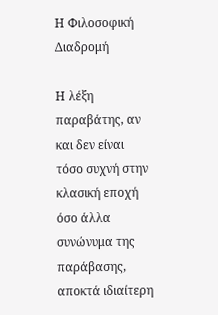Η Φιλοσοφική Διαδρομή

Η λέξη παραβάτης, αν και δεν είναι τόσο συχνή στην κλασική εποχή όσο άλλα συνώνυμα της παράβασης, αποκτά ιδιαίτερη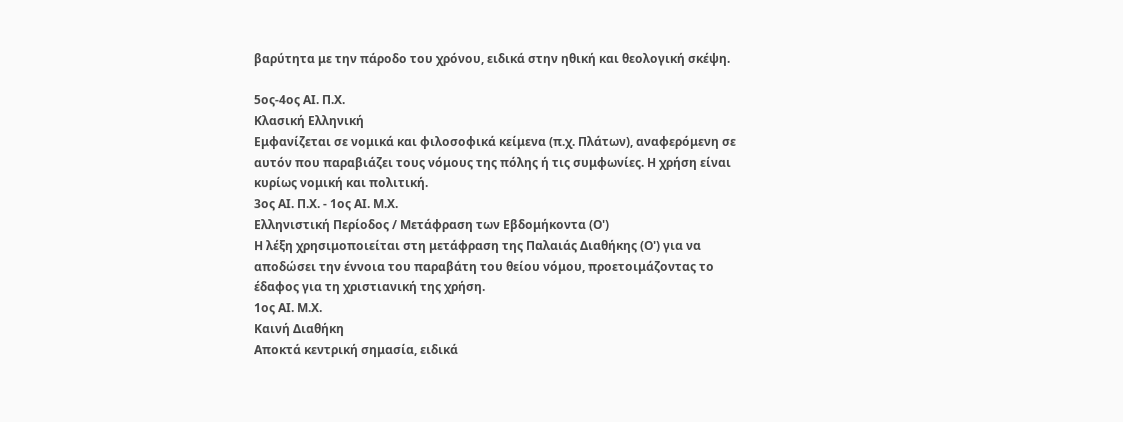βαρύτητα με την πάροδο του χρόνου, ειδικά στην ηθική και θεολογική σκέψη.

5ος-4ος ΑΙ. Π.Χ.
Κλασική Ελληνική
Εμφανίζεται σε νομικά και φιλοσοφικά κείμενα (π.χ. Πλάτων), αναφερόμενη σε αυτόν που παραβιάζει τους νόμους της πόλης ή τις συμφωνίες. Η χρήση είναι κυρίως νομική και πολιτική.
3ος ΑΙ. Π.Χ. - 1ος ΑΙ. Μ.Χ.
Ελληνιστική Περίοδος / Μετάφραση των Εβδομήκοντα (Ο')
Η λέξη χρησιμοποιείται στη μετάφραση της Παλαιάς Διαθήκης (Ο') για να αποδώσει την έννοια του παραβάτη του θείου νόμου, προετοιμάζοντας το έδαφος για τη χριστιανική της χρήση.
1ος ΑΙ. Μ.Χ.
Καινή Διαθήκη
Αποκτά κεντρική σημασία, ειδικά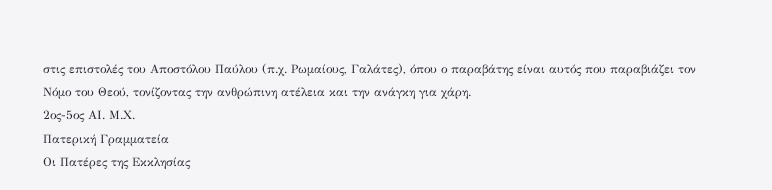στις επιστολές του Αποστόλου Παύλου (π.χ. Ρωμαίους, Γαλάτες), όπου ο παραβάτης είναι αυτός που παραβιάζει τον Νόμο του Θεού, τονίζοντας την ανθρώπινη ατέλεια και την ανάγκη για χάρη.
2ος-5ος ΑΙ. Μ.Χ.
Πατερική Γραμματεία
Οι Πατέρες της Εκκλησίας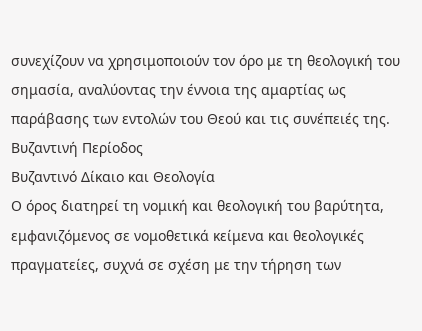συνεχίζουν να χρησιμοποιούν τον όρο με τη θεολογική του σημασία, αναλύοντας την έννοια της αμαρτίας ως παράβασης των εντολών του Θεού και τις συνέπειές της.
Βυζαντινή Περίοδος
Βυζαντινό Δίκαιο και Θεολογία
Ο όρος διατηρεί τη νομική και θεολογική του βαρύτητα, εμφανιζόμενος σε νομοθετικά κείμενα και θεολογικές πραγματείες, συχνά σε σχέση με την τήρηση των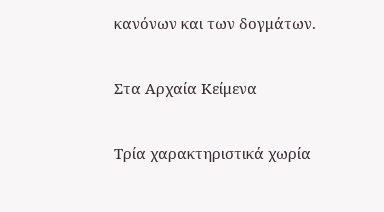κανόνων και των δογμάτων.

Στα Αρχαία Κείμενα

Τρία χαρακτηριστικά χωρία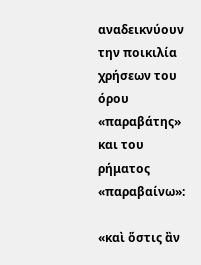αναδεικνύουν την ποικιλία χρήσεων του όρου «παραβάτης» και του ρήματος «παραβαίνω»:

«καὶ ὅστις ἂν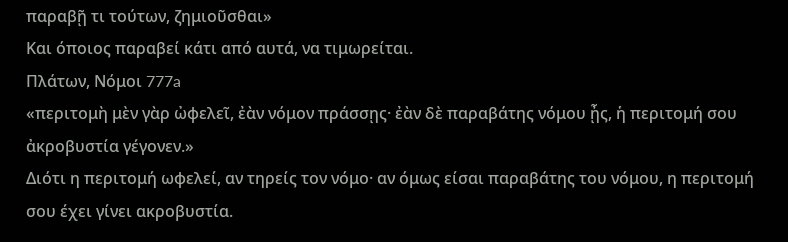παραβῇ τι τούτων, ζημιοῦσθαι»
Και όποιος παραβεί κάτι από αυτά, να τιμωρείται.
Πλάτων, Νόμοι 777a
«περιτομὴ μὲν γὰρ ὠφελεῖ, ἐὰν νόμον πράσσῃς· ἐὰν δὲ παραβάτης νόμου ᾖς, ἡ περιτομή σου ἀκροβυστία γέγονεν.»
Διότι η περιτομή ωφελεί, αν τηρείς τον νόμο· αν όμως είσαι παραβάτης του νόμου, η περιτομή σου έχει γίνει ακροβυστία.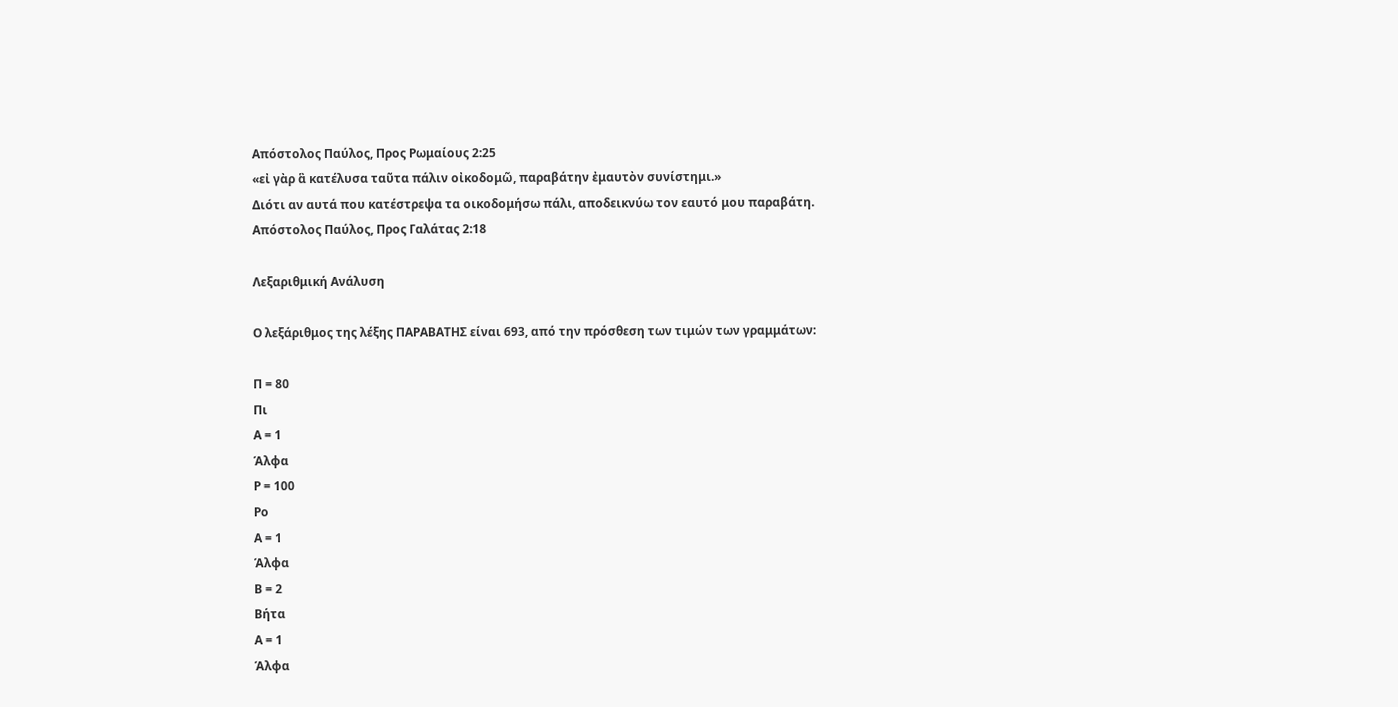Απόστολος Παύλος, Προς Ρωμαίους 2:25
«εἰ γὰρ ἃ κατέλυσα ταῦτα πάλιν οἰκοδομῶ, παραβάτην ἐμαυτὸν συνίστημι.»
Διότι αν αυτά που κατέστρεψα τα οικοδομήσω πάλι, αποδεικνύω τον εαυτό μου παραβάτη.
Απόστολος Παύλος, Προς Γαλάτας 2:18

Λεξαριθμική Ανάλυση

Ο λεξάριθμος της λέξης ΠΑΡΑΒΑΤΗΣ είναι 693, από την πρόσθεση των τιμών των γραμμάτων:

Π = 80
Πι
Α = 1
Άλφα
Ρ = 100
Ρο
Α = 1
Άλφα
Β = 2
Βήτα
Α = 1
Άλφα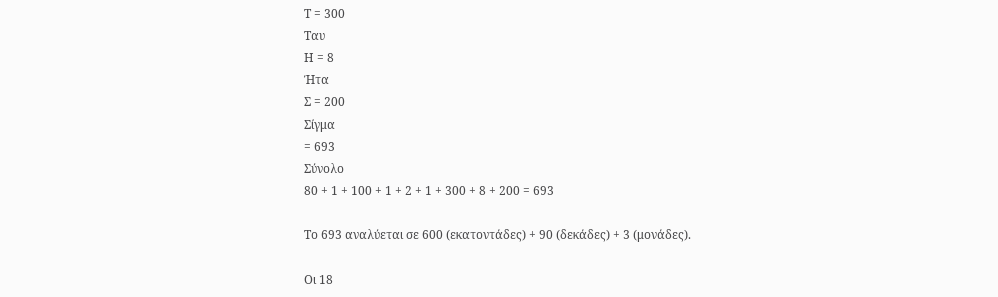Τ = 300
Ταυ
Η = 8
Ήτα
Σ = 200
Σίγμα
= 693
Σύνολο
80 + 1 + 100 + 1 + 2 + 1 + 300 + 8 + 200 = 693

Το 693 αναλύεται σε 600 (εκατοντάδες) + 90 (δεκάδες) + 3 (μονάδες).

Οι 18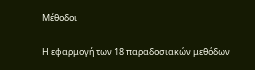Μέθοδοι

Η εφαρμογή των 18 παραδοσιακών μεθόδων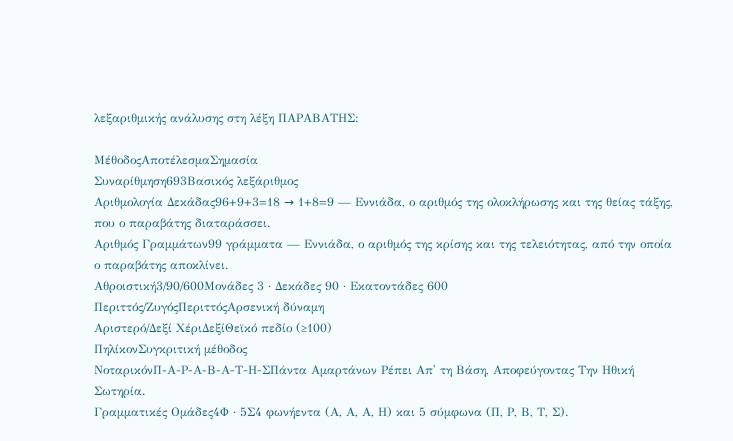λεξαριθμικής ανάλυσης στη λέξη ΠΑΡΑΒΑΤΗΣ:

ΜέθοδοςΑποτέλεσμαΣημασία
Συναρίθμηση693Βασικός λεξάριθμος
Αριθμολογία Δεκάδας96+9+3=18 → 1+8=9 — Εννιάδα, ο αριθμός της ολοκλήρωσης και της θείας τάξης, που ο παραβάτης διαταράσσει.
Αριθμός Γραμμάτων99 γράμματα — Εννιάδα, ο αριθμός της κρίσης και της τελειότητας, από την οποία ο παραβάτης αποκλίνει.
Αθροιστική3/90/600Μονάδες 3 · Δεκάδες 90 · Εκατοντάδες 600
Περιττός/ΖυγόςΠεριττόςΑρσενική δύναμη
Αριστερό/Δεξί ΧέριΔεξίΘεϊκό πεδίο (≥100)
ΠηλίκονΣυγκριτική μέθοδος
ΝοταρικόνΠ-Α-Ρ-Α-Β-Α-Τ-Η-ΣΠάντα Αμαρτάνων Ρέπει Απ' τη Βάση, Αποφεύγοντας Την Ηθική Σωτηρία.
Γραμματικές Ομάδες4Φ · 5Σ4 φωνήεντα (Α, Α, Α, Η) και 5 σύμφωνα (Π, Ρ, Β, Τ, Σ).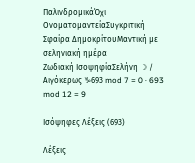ΠαλινδρομικάΌχι
ΟνοματομαντείαΣυγκριτική
Σφαίρα ΔημοκρίτουΜαντική με σεληνιακή ημέρα
Ζωδιακή ΙσοψηφίαΣελήνη ☽ / Αιγόκερως ♑693 mod 7 = 0 · 693 mod 12 = 9

Ισόψηφες Λέξεις (693)

Λέξεις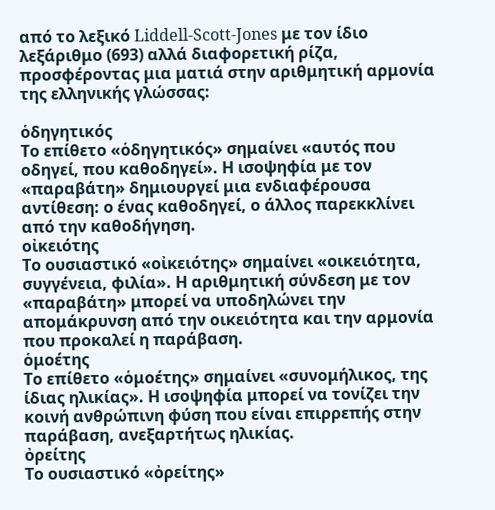από το λεξικό Liddell-Scott-Jones με τον ίδιο λεξάριθμο (693) αλλά διαφορετική ρίζα, προσφέροντας μια ματιά στην αριθμητική αρμονία της ελληνικής γλώσσας:

ὁδηγητικός
Το επίθετο «ὁδηγητικός» σημαίνει «αυτός που οδηγεί, που καθοδηγεί». Η ισοψηφία με τον «παραβάτη» δημιουργεί μια ενδιαφέρουσα αντίθεση: ο ένας καθοδηγεί, ο άλλος παρεκκλίνει από την καθοδήγηση.
οἰκειότης
Το ουσιαστικό «οἰκειότης» σημαίνει «οικειότητα, συγγένεια, φιλία». Η αριθμητική σύνδεση με τον «παραβάτη» μπορεί να υποδηλώνει την απομάκρυνση από την οικειότητα και την αρμονία που προκαλεί η παράβαση.
ὁμοέτης
Το επίθετο «ὁμοέτης» σημαίνει «συνομήλικος, της ίδιας ηλικίας». Η ισοψηφία μπορεί να τονίζει την κοινή ανθρώπινη φύση που είναι επιρρεπής στην παράβαση, ανεξαρτήτως ηλικίας.
ὀρείτης
Το ουσιαστικό «ὀρείτης»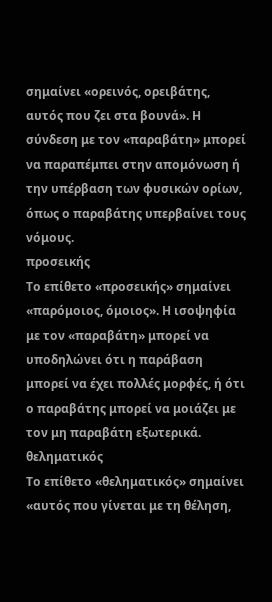σημαίνει «ορεινός, ορειβάτης, αυτός που ζει στα βουνά». Η σύνδεση με τον «παραβάτη» μπορεί να παραπέμπει στην απομόνωση ή την υπέρβαση των φυσικών ορίων, όπως ο παραβάτης υπερβαίνει τους νόμους.
προσεικής
Το επίθετο «προσεικής» σημαίνει «παρόμοιος, όμοιος». Η ισοψηφία με τον «παραβάτη» μπορεί να υποδηλώνει ότι η παράβαση μπορεί να έχει πολλές μορφές, ή ότι ο παραβάτης μπορεί να μοιάζει με τον μη παραβάτη εξωτερικά.
θεληματικός
Το επίθετο «θεληματικός» σημαίνει «αυτός που γίνεται με τη θέληση,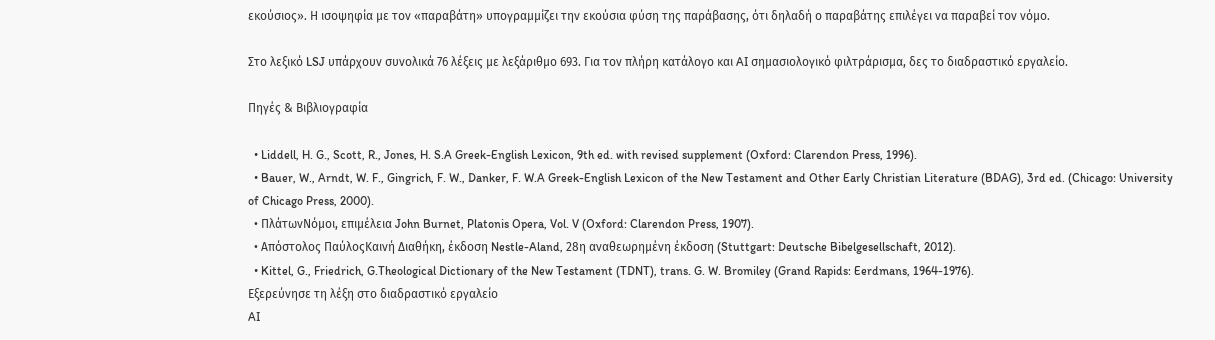εκούσιος». Η ισοψηφία με τον «παραβάτη» υπογραμμίζει την εκούσια φύση της παράβασης, ότι δηλαδή ο παραβάτης επιλέγει να παραβεί τον νόμο.

Στο λεξικό LSJ υπάρχουν συνολικά 76 λέξεις με λεξάριθμο 693. Για τον πλήρη κατάλογο και AI σημασιολογικό φιλτράρισμα, δες το διαδραστικό εργαλείο.

Πηγές & Βιβλιογραφία

  • Liddell, H. G., Scott, R., Jones, H. S.A Greek-English Lexicon, 9th ed. with revised supplement (Oxford: Clarendon Press, 1996).
  • Bauer, W., Arndt, W. F., Gingrich, F. W., Danker, F. W.A Greek-English Lexicon of the New Testament and Other Early Christian Literature (BDAG), 3rd ed. (Chicago: University of Chicago Press, 2000).
  • ΠλάτωνΝόμοι, επιμέλεια John Burnet, Platonis Opera, Vol. V (Oxford: Clarendon Press, 1907).
  • Απόστολος ΠαύλοςΚαινή Διαθήκη, έκδοση Nestle-Aland, 28η αναθεωρημένη έκδοση (Stuttgart: Deutsche Bibelgesellschaft, 2012).
  • Kittel, G., Friedrich, G.Theological Dictionary of the New Testament (TDNT), trans. G. W. Bromiley (Grand Rapids: Eerdmans, 1964-1976).
Εξερεύνησε τη λέξη στο διαδραστικό εργαλείο
AI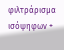φιλτράρισμα ισόψηφων +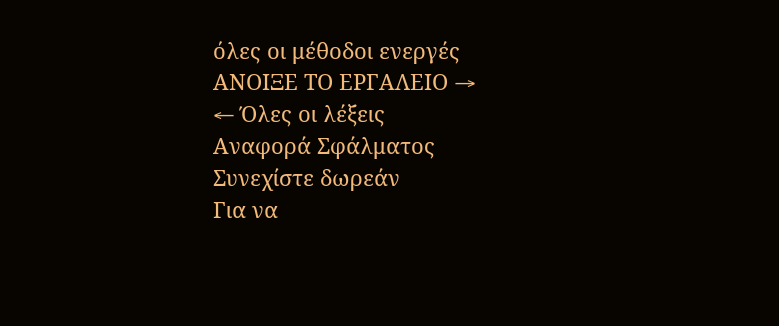όλες οι μέθοδοι ενεργές
ΑΝΟΙΞΕ ΤΟ ΕΡΓΑΛΕΙΟ →
← Όλες οι λέξεις
Αναφορά Σφάλματος
Συνεχίστε δωρεάν
Για να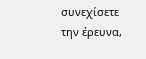συνεχίσετε την έρευνα,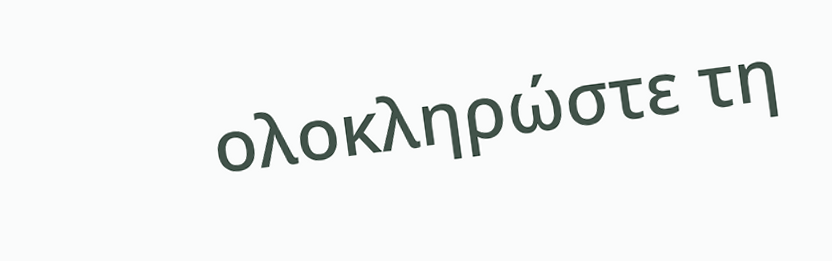ολοκληρώστε τη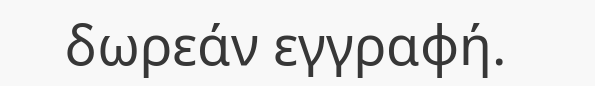δωρεάν εγγραφή.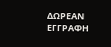ΔΩΡΕΑΝ ΕΓΓΡΑΦΗ